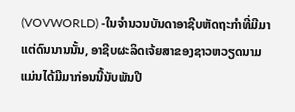(VOVWORLD) -ໃນຈຳນວນບັນດາອາຊີບຫັດຖະກຳທີ່ມີມາແຕ່ດົນນານນັ້ນ, ອາຊີບຜະລິດເຈ້ຍສາຂອງຊາວຫວຽດນາມ ແມ່ນໄດ້ມີມາກ່ອນນີ້ນັບພັນປີ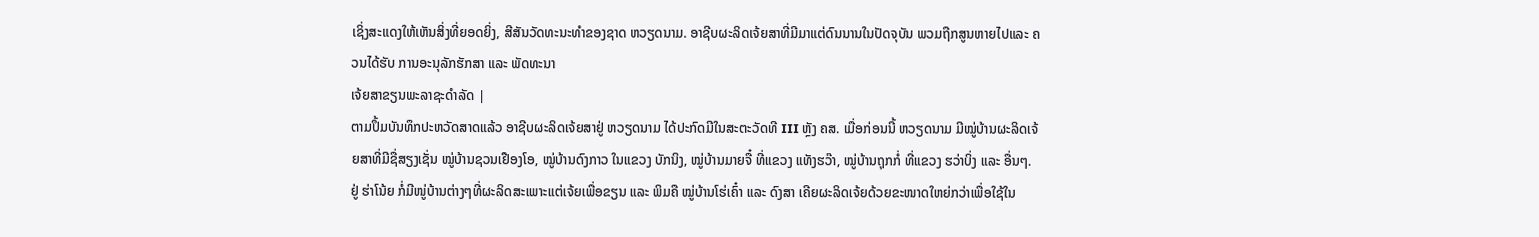ເຊິ່ງສະແດງໃຫ້ເຫັນສິ່ງທີ່ຍອດຍິ່ງ, ສີສັນວັດທະນະທຳຂອງຊາດ ຫວຽດນາມ. ອາຊີບຜະລິດເຈ້ຍສາທີ່ມີມາແຕ່ດົນນານໃນປັດຈຸບັນ ພວມຖືກສູນຫາຍໄປແລະ ຄວນໄດ້ຮັບ ການອະນຸລັກຮັກສາ ແລະ ພັດທະນາ
ເຈ້ຍສາຂຽນພະລາຊະດຳລັດ |
ຕາມປຶ້ມບັນທຶກປະຫວັດສາດແລ້ວ ອາຊີບຜະລິດເຈ້ຍສາຢູ່ ຫວຽດນາມ ໄດ້ປະກົດມີໃນສະຕະວັດທີ III ຫຼັງ ຄສ. ເມື່ອກ່ອນນີ້ ຫວຽດນາມ ມີໝູ່ບ້ານຜະລິດເຈ້ຍສາທີ່ມີຊື່ສຽງເຊັ່ນ ໝູ່ບ້ານຊວນເຢືອງໂອ, ໝູ່ບ້ານດົງກາວ ໃນແຂວງ ບັກນິງ, ໝູ່ບ້ານມາຍຈື໋ ທີ່ແຂວງ ແທັງຮວ໊າ, ໝູ່ບ້ານຖຸກກໍ່ ທີ່ແຂວງ ຮວ່າບິ່ງ ແລະ ອື່ນໆ. ຢູ່ ຮ່າໂນ້ຍ ກໍ່ມີໜູ່ບ້ານຕ່າງໆທີ່ຜະລິດສະເພາະແຕ່ເຈ້ຍເພື່ອຂຽນ ແລະ ພິມຄື ໝູ່ບ້ານໂຮ່ເຄົ໋າ ແລະ ດົງສາ ເຄີຍຜະລິດເຈ້ຍດ້ວຍຂະໜາດໃຫຍ່ກວ່າເພື່ອໃຊ້ໃນ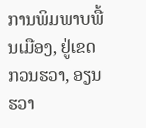ການພິມພາບພື້ນເມືອງ, ຢູ່ເຂດ ກວນຮວາ, ອຽນຮວາ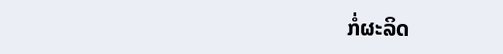ກໍ່ຜະລິດ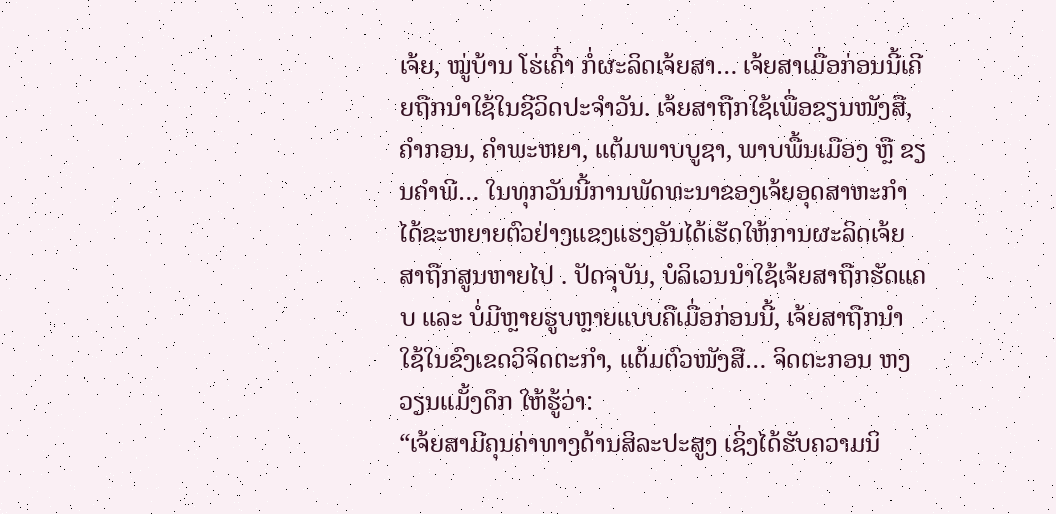ເຈ້ຍ, ໝູ່ບ້ານ ໂຮ່ເຄົ໋າ ກໍ່ຜະລິດເຈ້ຍສາ… ເຈ້ຍສາເມື່ອກ່ອນນີ້ເຄີຍຖືກນຳໃຊ້ໃນຊີວິດປະຈຳວັນ. ເຈ້ຍສາຖືກໃຊ້ເພື່ອຂຽນໜັງສື, ຄຳກອນ, ຄຳພະຫຍາ, ແຕ້ມພາບບູຊາ, ພາບພື້ນເມືອງ ຫຼື ຂຽນຄຳພີ… ໃນທຸກວັນນີ້ການພັດທະນາຂອງເຈ້ຍອຸດສາຫະກຳ ໄດ້ຂະຫຍາຍຕົວຢ່າງແຂງແຮງອັນໄດ້ເຮັດໃຫ້ການຜະລິດເຈ້ຍສາຖືກສູນຫາຍໄປ . ປັດຈຸບັນ, ບໍລິເວນນຳໃຊ້ເຈ້ຍສາຖືກຮັດແຄບ ແລະ ບໍ່ມີຫຼາຍຮູບຫຼາຍແບບຄືເມື່ອກ່ອນນີ້, ເຈ້ຍສາຖືກນຳໃຊ້ໃນຂົງເຂດວິຈິດຕະກຳ, ແຕ້ມຕົວໜັງສື… ຈິດຕະກອນ ຫງວຽນແມັ້ງດຶກ ໃຫ້ຮູ້ວ່າ:
“ເຈ້ຍສາມີຄຸນຄ່າທາງດ້ານສິລະປະສູງ ເຊິ່ງໄດ້ຮັບຄວາມນິ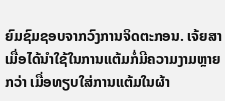ຍົມຊົມຊອບຈາກວົງການຈິດຕະກອນ. ເຈ້ຍສາເມື່ອໄດ້ນຳໃຊ້ໃນການແຕ້ມກໍ່ມີຄວາມງາມຫຼາຍກວ່າ ເມື່ອທຽບໃສ່ການແຕ້ມໃນຜ້າ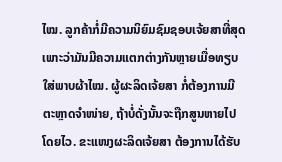ໄໝ. ລູກຄ້າກໍ່ມີຄວາມນິຍົມຊົມຊອບເຈ້ຍສາທີ່ສຸດ ເພາະວ່າມັນມີຄວາມແຕກຕ່າງກັນຫຼາຍເມື່ອທຽບໃສ່ພາບຜ້າໄໝ. ຜູ້ຜະລິດເຈ້ຍສາ ກໍ່ຕ້ອງການມີຕະຫຼາດຈຳໜ່າຍ, ຖ້າບໍ່ດັ່ງນັ້ນຈະຖືກສູນຫາຍໄປໂດຍໄວ. ຂະແໜງຜະລິດເຈ້ຍສາ ຕ້ອງການໄດ້ຮັບ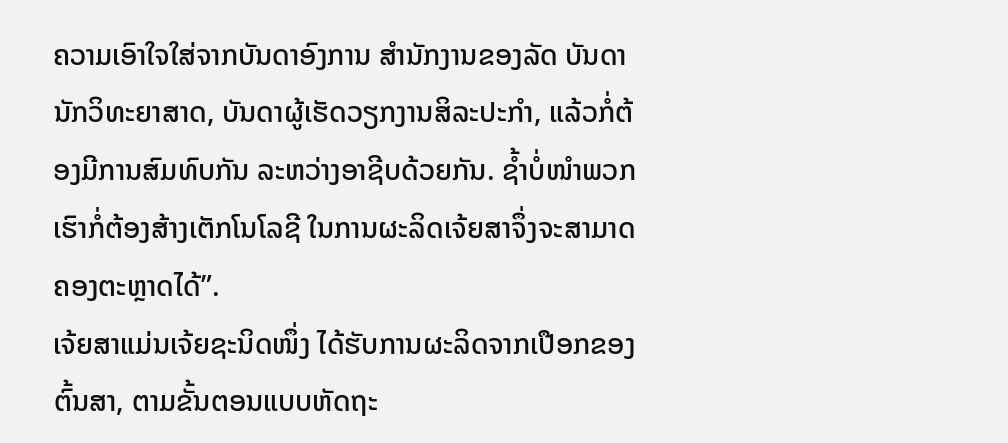ຄວາມເອົາໃຈໃສ່ຈາກບັນດາອົງການ ສຳນັກງານຂອງລັດ ບັນດານັກວິທະຍາສາດ, ບັນດາຜູ້ເຮັດວຽກງານສິລະປະກຳ, ແລ້ວກໍ່ຕ້ອງມີການສົມທົບກັນ ລະຫວ່າງອາຊີບດ້ວຍກັນ. ຊ້ຳບໍ່ໜຳພວກເຮົາກໍ່ຕ້ອງສ້າງເຕັກໂນໂລຊີ ໃນການຜະລິດເຈ້ຍສາຈຶ່ງຈະສາມາດຄອງຕະຫຼາດໄດ້”.
ເຈ້ຍສາແມ່ນເຈ້ຍຊະນິດໜຶ່ງ ໄດ້ຮັບການຜະລິດຈາກເປືອກຂອງຕົ້ນສາ, ຕາມຂັ້ນຕອນແບບຫັດຖະ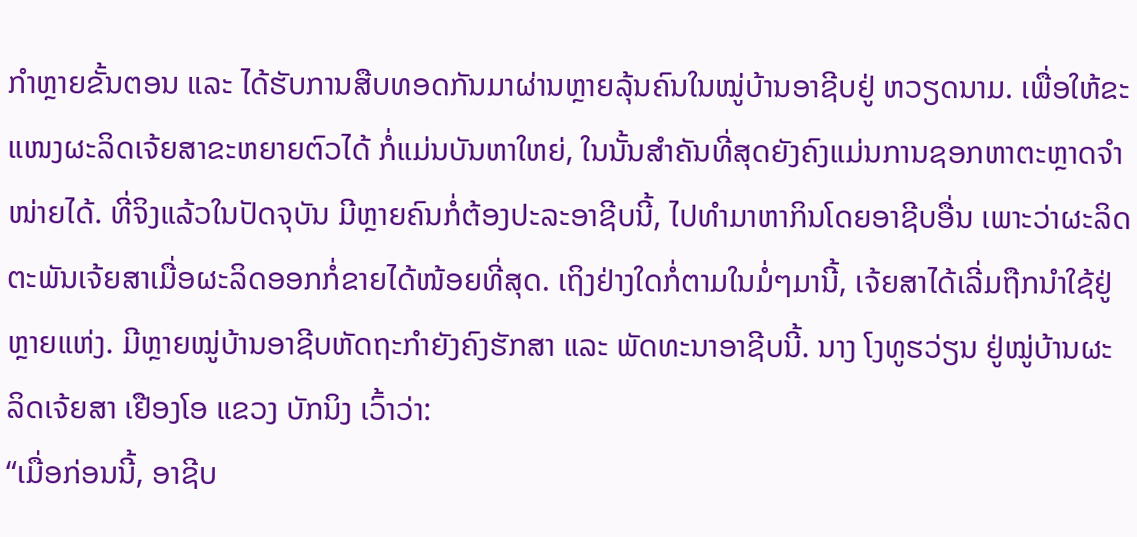ກຳຫຼາຍຂັ້ນຕອນ ແລະ ໄດ້ຮັບການສືບທອດກັນມາຜ່ານຫຼາຍລຸ້ນຄົນໃນໝູ່ບ້ານອາຊີບຢູ່ ຫວຽດນາມ. ເພື່ອໃຫ້ຂະແໜງຜະລິດເຈ້ຍສາຂະຫຍາຍຕົວໄດ້ ກໍ່ແມ່ນບັນຫາໃຫຍ່, ໃນນັ້ນສຳຄັນທີ່ສຸດຍັງຄົງແມ່ນການຊອກຫາຕະຫຼາດຈຳໜ່າຍໄດ້. ທີ່ຈິງແລ້ວໃນປັດຈຸບັນ ມີຫຼາຍຄົນກໍ່ຕ້ອງປະລະອາຊີບນີ້, ໄປທຳມາຫາກິນໂດຍອາຊີບອື່ນ ເພາະວ່າຜະລິດຕະພັນເຈ້ຍສາເມື່ອຜະລິດອອກກໍ່ຂາຍໄດ້ໜ້ອຍທີ່ສຸດ. ເຖິງຢ່າງໃດກໍ່ຕາມໃນມໍ່ໆມານີ້, ເຈ້ຍສາໄດ້ເລີ່ມຖືກນຳໃຊ້ຢູ່ຫຼາຍແຫ່ງ. ມີຫຼາຍໝູ່ບ້ານອາຊີບຫັດຖະກຳຍັງຄົງຮັກສາ ແລະ ພັດທະນາອາຊີບນີ້. ນາງ ໂງທູຮວ່ຽນ ຢູ່ໝູ່ບ້ານຜະລິດເຈ້ຍສາ ເຢືອງໂອ ແຂວງ ບັກນິງ ເວົ້າວ່າ:
“ເມື່ອກ່ອນນີ້, ອາຊີບ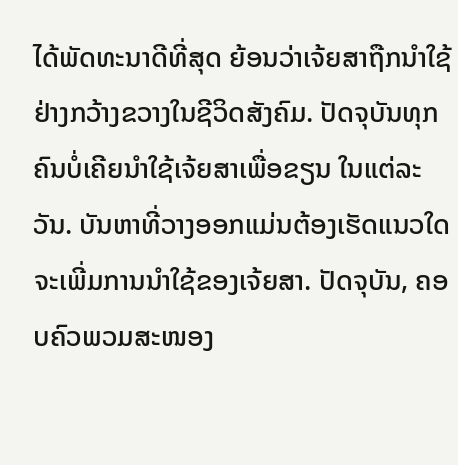ໄດ້ພັດທະນາດີທີ່ສຸດ ຍ້ອນວ່າເຈ້ຍສາຖືກນຳໃຊ້ຢ່າງກວ້າງຂວາງໃນຊີວິດສັງຄົມ. ປັດຈຸບັນທຸກຄົນບໍ່ເຄີຍນຳໃຊ້ເຈ້ຍສາເພື່ອຂຽນ ໃນແຕ່ລະວັນ. ບັນຫາທີ່ວາງອອກແມ່ນຕ້ອງເຮັດແນວໃດ ຈະເພີ່ມການນຳໃຊ້ຂອງເຈ້ຍສາ. ປັດຈຸບັນ, ຄອບຄົວພວມສະໜອງ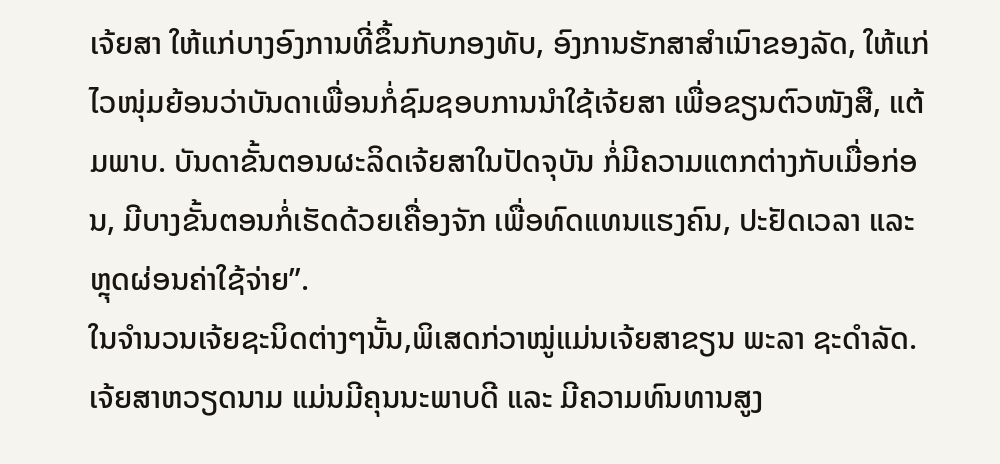ເຈ້ຍສາ ໃຫ້ແກ່ບາງອົງການທີ່ຂຶ້ນກັບກອງທັບ, ອົງການຮັກສາສຳເນົາຂອງລັດ, ໃຫ້ແກ່ໄວໜຸ່ມຍ້ອນວ່າບັນດາເພື່ອນກໍ່ຊົມຊອບການນຳໃຊ້ເຈ້ຍສາ ເພື່ອຂຽນຕົວໜັງສື, ແຕ້ມພາບ. ບັນດາຂັ້ນຕອນຜະລິດເຈ້ຍສາໃນປັດຈຸບັນ ກໍ່ມີຄວາມແຕກຕ່າງກັບເມື່ອກ່ອນ, ມີບາງຂັ້ນຕອນກໍ່ເຮັດດ້ວຍເຄື່ອງຈັກ ເພື່ອທົດແທນແຮງຄົນ, ປະຢັດເວລາ ແລະ ຫຼຸດຜ່ອນຄ່າໃຊ້ຈ່າຍ”.
ໃນຈຳນວນເຈ້ຍຊະນິດຕ່າງໆນັ້ນ,ພິເສດກ່ວາໝູ່ແມ່ນເຈ້ຍສາຂຽນ ພະລາ ຊະດຳລັດ. ເຈ້ຍສາຫວຽດນາມ ແມ່ນມີຄຸນນະພາບດີ ແລະ ມີຄວາມທົນທານສູງ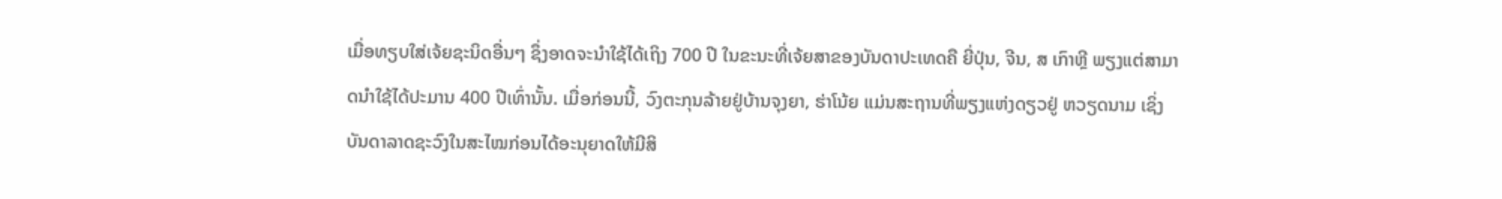ເມື່ອທຽບໃສ່ເຈ້ຍຊະນິດອື່ນໆ ຊຶ່ງອາດຈະນຳໃຊ້ໄດ້ເຖິງ 700 ປີ ໃນຂະນະທີ່ເຈ້ຍສາຂອງບັນດາປະເທດຄື ຍີ່ປຸ່ນ, ຈີນ, ສ ເກົາຫຼີ ພຽງແຕ່ສາມາດນຳໃຊ້ໄດ້ປະມານ 400 ປີເທົ່ານັ້ນ. ເມື່ອກ່ອນນີ້, ວົງຕະກຸນລ້າຍຢູ່ບ້ານຈຸງຍາ, ຮ່າໂນ້ຍ ແມ່ນສະຖານທີ່ພຽງແຫ່ງດຽວຢູ່ ຫວຽດນາມ ເຊິ່ງບັນດາລາດຊະວົງໃນສະໄໝກ່ອນໄດ້ອະນຸຍາດໃຫ້ມີສິ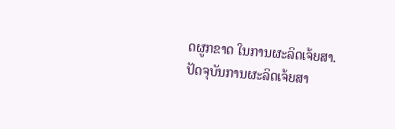ດຜູກຂາດ ໃນການຜະລິດເຈ້ຍສາ. ປັດຈຸບັນການຜະລິດເຈ້ຍສາ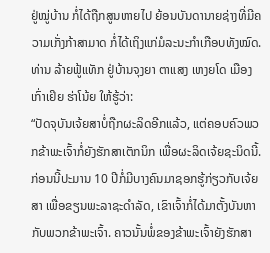ຢູ່ໝູ່ບ້ານ ກໍ່ໄດ້ຖືກສູນຫາຍໄປ ຍ້ອນບັນດານາຍຊ່າງທີ່ມີຄວາມເກັ່ງກ້າສາມາດ ກໍ່ໄດ້ເຖິງແກ່ມໍລະນະກຳເກືອບທັງໝົດ. ທ່ານ ລ້າຍຟູ້ແທັກ ຢູ່ບ້ານຈຸງຍາ ຕາແສງ ເຫງຍໂດ ເມືອງ ເກົ່າເຢິຍ ຮ່າໂນ້ຍ ໃຫ້ຮູ້ວ່າ:
“ປັດຈຸບັນເຈ້ຍສາບໍ່ຖືກຜະລິດອີກແລ້ວ, ແຕ່ຄອບຄົວພວກຂ້າພະເຈົ້າກໍ່ຍັງຮັກສາເຕັກນິກ ເພື່ອຜະລິດເຈ້ຍຊະນິດນີ້. ກ່ອນນີ້ປະມານ 10 ປີກໍ່ມີບາງຄົນມາຊອກຮູ້ກ່ຽວກັບເຈ້ຍສາ ເພື່ອຂຽນພະລາຊະດຳລັດ, ເຂົາເຈົ້າກໍ່ໄດ້ມາຕັ້ງບັນຫາກັບພວກຂ້າພະເຈົ້າ. ຄາວນັ້ນພໍ່ຂອງຂ້າພະເຈົ້າຍັງຮັກສາ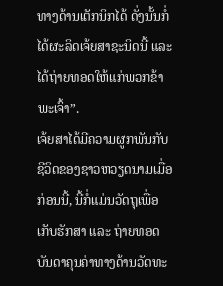ທາງດ້ານເຕັກນິກໄດ້ ດັ່ງນັ້ນກໍ່ໄດ້ຜະລິດເຈ້ຍສາຊະນິດນີ້ ແລະ ໄດ້ຖ່າຍທອດໃຫ້ແກ່ພວກຂ້າພະເຈົ້າ”.
ເຈ້ຍສາໄດ້ມີຄວາມຜູກພັນກັບຊີວິດຂອງຊາວຫວຽດນາມເມື່ອກ່ອນນີ້, ນີ້ກໍ່ແມ່ນວັດຖຸເພື່ອເກັບຮັກສາ ແລະ ຖ່າຍທອດບັນດາຄຸນຄ່າທາງດ້ານວັດທະ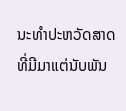ນະທຳປະຫວັດສາດ ທີ່ມີມາແຕ່ນັບພັນ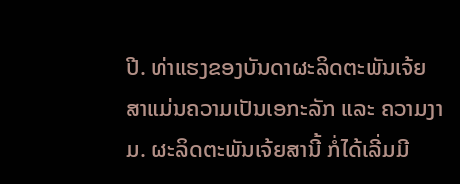ປີ. ທ່າແຮງຂອງບັນດາຜະລິດຕະພັນເຈ້ຍສາແມ່ນຄວາມເປັນເອກະລັກ ແລະ ຄວາມງາມ. ຜະລິດຕະພັນເຈ້ຍສານີ້ ກໍ່ໄດ້ເລີ່ມມີ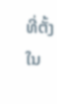ທີ່ຕັ້ງໃນ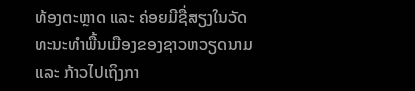ທ້ອງຕະຫຼາດ ແລະ ຄ່ອຍມີຊື່ສຽງໃນວັດທະນະທຳພື້ນເມືອງຂອງຊາວຫວຽດນາມ ແລະ ກ້າວໄປເຖິງກາ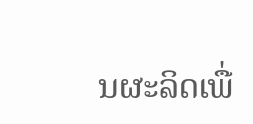ນຜະລິດເພື່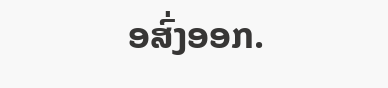ອສົ່ງອອກ.